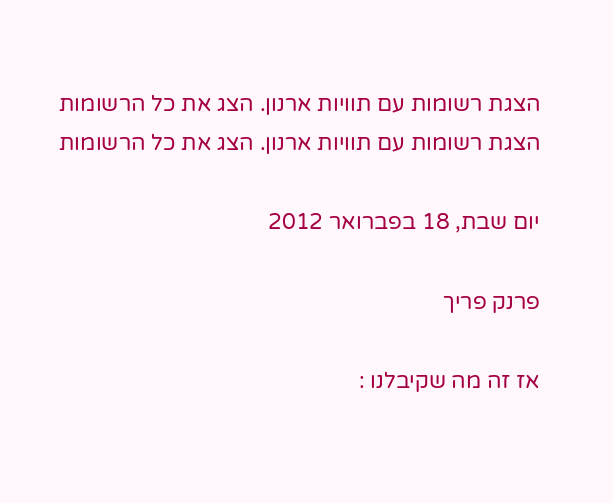הצגת רשומות עם תוויות ארנון. הצג את כל הרשומות
הצגת רשומות עם תוויות ארנון. הצג את כל הרשומות

יום שבת, 18 בפברואר 2012

פרנק פריך

אז זה מה שקיבלנו :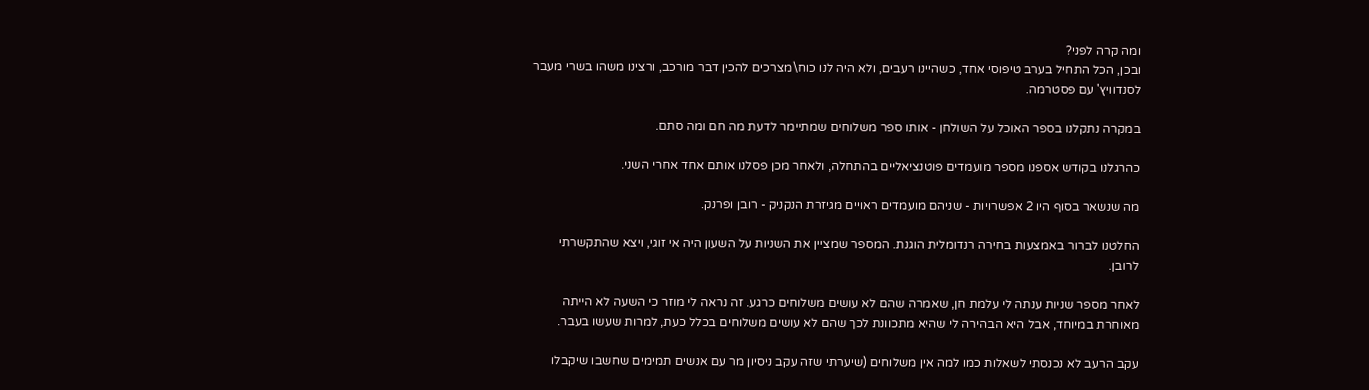ומה קרה לפני?
ובכן, הכל התחיל בערב טיפוסי אחד, כשהיינו רעבים, ולא היה לנו כוח\מצרכים להכין דבר מורכב, ורצינו משהו בשרי מעבר לסנדוויץ' עם פסטרמה.

במקרה נתקלנו בספר האוכל על השולחן - אותו ספר משלוחים שמתיימר לדעת מה חם ומה סתם.

כהרגלנו בקודש אספנו מספר מועמדים פוטנציאליים בהתחלה, ולאחר מכן פסלנו אותם אחד אחרי השני.

מה שנשאר בסוף היו 2 אפשרויות - שניהם מועמדים ראויים מגיזרת הנקניק - רובן ופרנק.

החלטנו לברור באמצעות בחירה רנדומלית הוגנת. המספר שמציין את השניות על השעון היה אי זוגי, ויצא שהתקשרתי לרובן.

לאחר מספר שניות ענתה לי עלמת חן, שאמרה שהם לא עושים משלוחים כרגע. זה נראה לי מוזר כי השעה לא הייתה מאוחרת במיוחד, אבל היא הבהירה לי שהיא מתכוונת לכך שהם לא עושים משלוחים בכלל כעת, למרות שעשו בעבר.

עקב הרעב לא נכנסתי לשאלות כמו למה אין משלוחים (שיערתי שזה עקב ניסיון מר עם אנשים תמימים שחשבו שיקבלו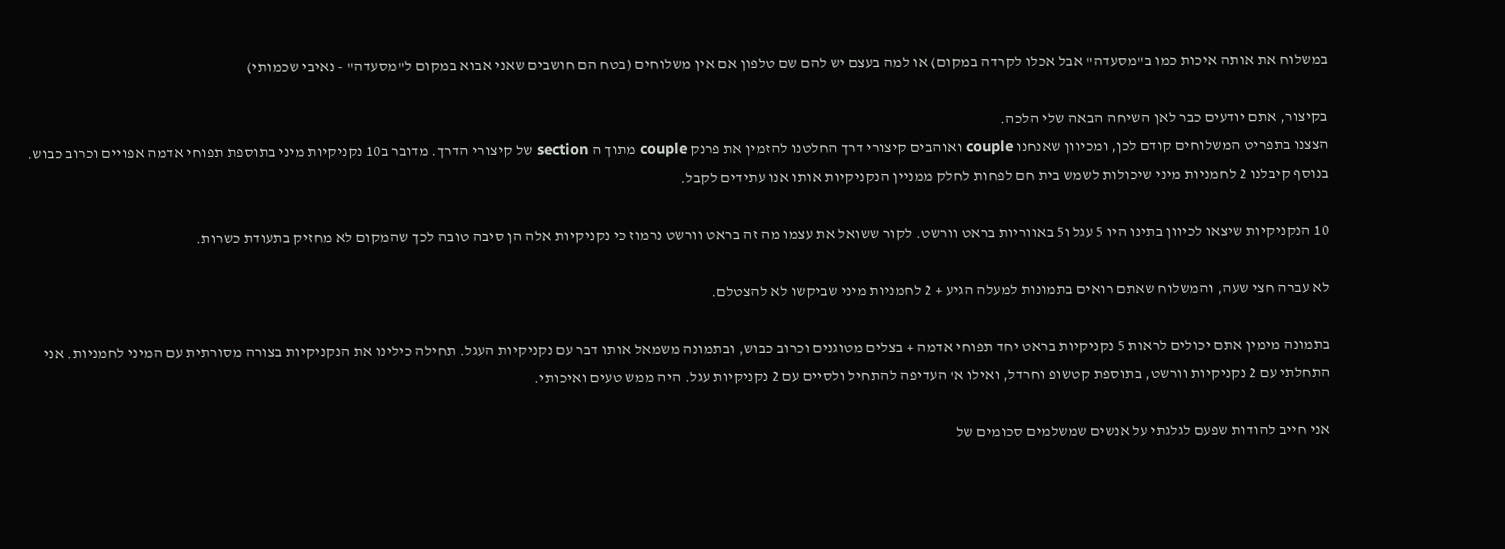במשלוח את אותה איכות כמו ב"מסעדה" אבל אכלו לקרדה במקום) או למה בעצם יש להם שם טלפון אם אין משלוחים (בטח הם חושבים שאני אבוא במקום ל"מסעדה" - נאיבי שכמותי)

בקיצור, אתם יודעים כבר לאן השיחה הבאה שלי הלכה.
הצצנו בתפריט המשלוחים קודם לכן, ומכיוון שאנחנו couple ואוהבים קיצורי דרך החלטנו להזמין את פרנק couple מתוך ה section של קיצורי הדרך. מדובר ב10 נקניקיות מיני בתוספת תפוחי אדמה אפויים וכרוב כבוש. בנוסף קיבלנו 2 לחמניות מיני שיכולות לשמש בית חם לפחות לחלק ממניין הנקניקיות אותו אנו עתידים לקבל.

10 הנקניקיות שיצאו לכיוון בתינו היו 5 עגל ו5 באווריות בראט וורשט. לקור ששואל את עצמו מה זה בראט וורשט נרמוז כי נקניקיות אלה הן סיבה טובה לכך שהמקום לא מחזיק בתעודת כשרות.

לא עברה חצי שעה, והמשלוח שאתם רואים בתמונות למעלה הגיע + 2 לחמניות מיני שביקשו לא להצטלם.

בתמונה מימין אתם יכולים לראות 5 נקניקיות בראט יחד תפוחי אדמה + בצלים מטוגנים וכרוב כבוש, ובתמונה משמאל אותו דבר עם נקניקיות העגל. תחילה כילינו את הנקניקיות בצורה מסורתית עם המיני לחמניות. אני התחלתי עם 2 נקניקיות וורשט, בתוספת קטשופ וחרדל, ואילו א' העדיפה להתחיל ולסיים עם 2 נקניקיות עגל. היה ממש טעים ואיכותי.

אני חייב להודות שפעם לגלגתי על אנשים שמשלמים סכומים של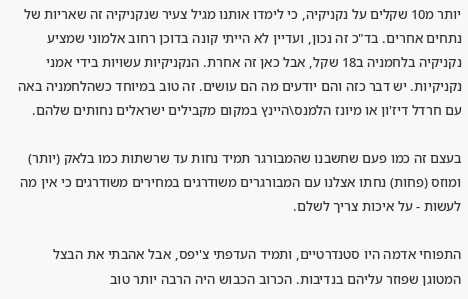יותר מ10 שקלים על נקניקיה, כי לימדו אותנו מגיל צעיר שנקניקיה זה שאריות של נתחים אחרים. בד"כ זה נכון, ועדיין לא הייתי קונה בדוכן רחוב אלמוני שמציע נקניקיה בלחמניה ב18 שקל, אבל כאן זה אחרת. הנקניקיות עשויות בידי אמני נקניקיות. יש דבר כזה והם יודעים מה הם עושים. זה טוב במיוחד כשהלחמניה באה עם חרדל דיז'ון או מיונז הלמנס\היינץ במקום מקבילים ישראלים נחותים שלהם.

בעצם זה כמו פעם שחשבנו שהמבורגר תמיד נחות עד שרשתות כמו בלאק (יותר) ומוזס (פחות) נחתו אצלנו עם המבורגרים משודרגים במחירים משודרגים כי אין מה לעשות - על איכות צריך לשלם.

התפוחי אדמה היו סטנדרטיים, ותמיד העדפתי צ'יפס, אבל אהבתי את הבצל המטוגן שפוזר עליהם בנדיבות. הכרוב הכבוש היה הרבה יותר טוב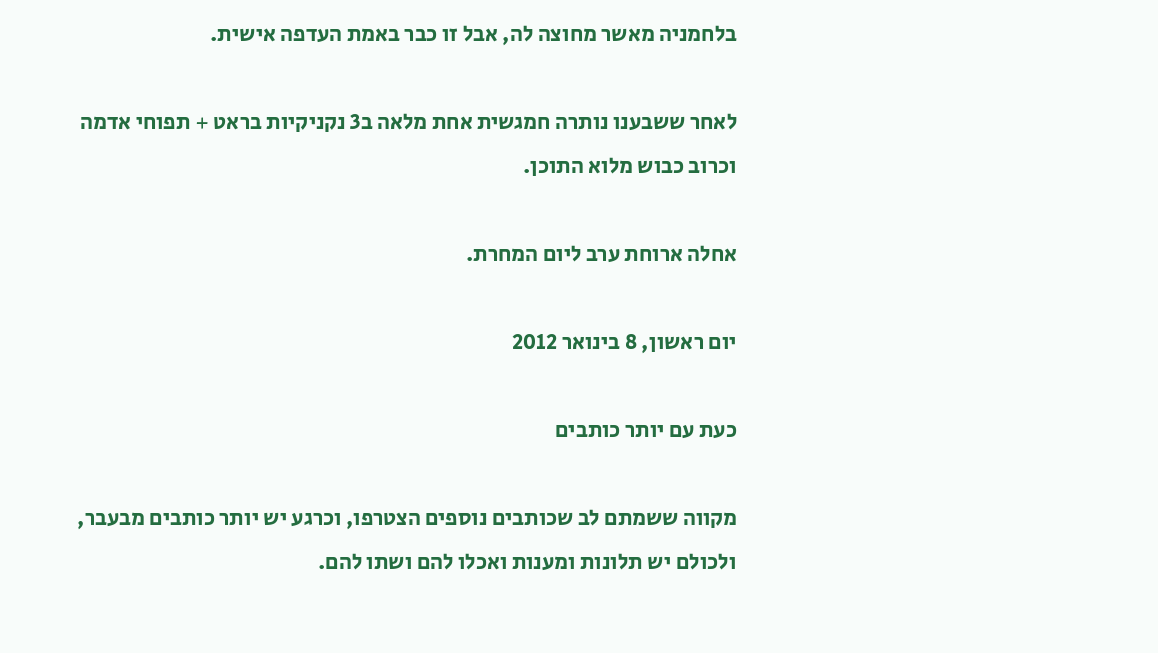בלחמניה מאשר מחוצה לה, אבל זו כבר באמת העדפה אישית.

לאחר ששבענו נותרה חמגשית אחת מלאה ב3 נקניקיות בראט + תפוחי אדמה וכרוב כבוש מלוא התוכן.

אחלה ארוחת ערב ליום המחרת.

יום ראשון, 8 בינואר 2012

כעת עם יותר כותבים

מקווה ששמתם לב שכותבים נוספים הצטרפו, וכרגע יש יותר כותבים מבעבר, ולכולם יש תלונות ומענות ואכלו להם ושתו להם.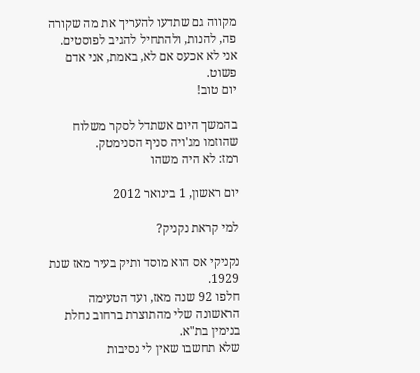מקווה גם שתדעו להעריך את מה שקורה פה, להנות, ולהתחיל להגיב לפוסטים.
אני לא אכעס אם לא, באמת, אני אדם פשוט.
יום טוב!

בהמשך היום אשתדל לסקר משלוח שהוזמו מג'ויה סניף הסנימטק.
רמז: לא היה משהו

יום ראשון, 1 בינואר 2012

למי קראת נקניק?

נקניקי אס הוא מוסד ותיק בעיר מאז שנת 1929.
חלפו 92 שנה מאז, ועד הטעימה הראשונה שלי מהתוצרת ברחוב נחלת בנימין בת"א.
שלא תחשבו שאין לי נסיבות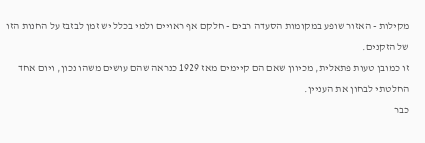מקילות - האזור שופע במקומות הסעדה רבים - חלקם אף ראויים ולמי בכלל יש זמן לבזבז על החנות הזו של הזקנים.
זו כמובן טעות פתאלית, מכיוון שאם הם קיימים מאז 1929 כנראה שהם עושים משהו נכון, ויום אחד החלטתי לבחון את העניין.
כבר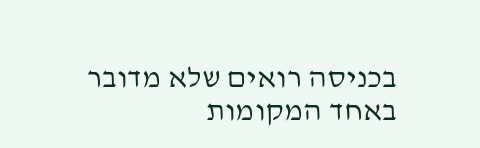בכניסה רואים שלא מדובר באחד המקומות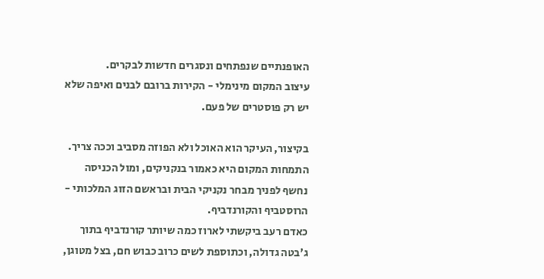האופנתיים שנפתחים ונסגרים חדשות לבקרים.
עיצוב המקום מינימלי - הקירות ברובם לבנים ואיפה שלא יש רק פוסטרים של פעם.

בקיצור, העיקר הוא האוכל ולא הפוזה מסביב וככה צריך.
התמחות המקום היא כאמור בנקניקים, ומול הכניסה נחשף לפניך מבחר נקניקי הבית ובראשם הזוג המלכותי - הרוסטביף והקורנדביף.
כאדם רעב ביקשתי לארוז כמה שיותר קורנדביף בתוך ג'בטה גדולה, וכתוספת לשים כרוב כבוש חם, בצל מטוגן,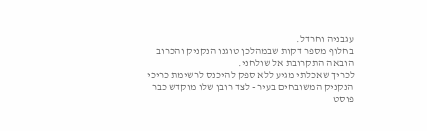עגבניה וחרדל.
בחלוף מספר דקות שבמהלכן טוגנו הנקניק והכרוב הובאה התקרובת אל שולחני.
לכריך שאכלתי מגיע ללא ספק להיכנס לרשימת כריכי הנקניק המשובחים בעיר - לצד רובן שלו מוקדש כבר פוסט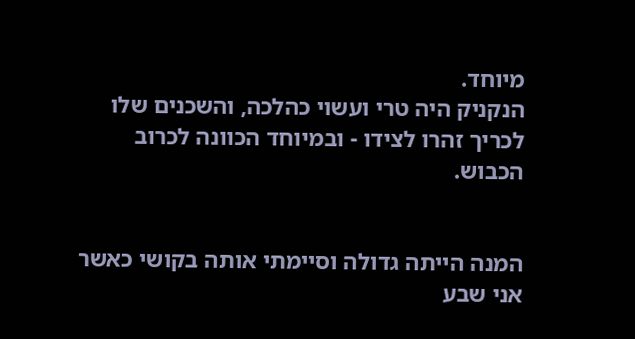מיוחד.
הנקניק היה טרי ועשוי כהלכה, והשכנים שלו לכריך זהרו לצידו - ובמיוחד הכוונה לכרוב הכבוש.


המנה הייתה גדולה וסיימתי אותה בקושי כאשר אני שבע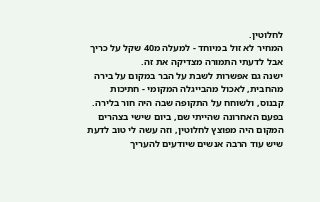לחלוטין.
המחיר לא זול במיוחד - למעלה מ40 שקל על כריך אבל לדעתי התמורה מצדיקה את זה.
ישנה גם אפשרות לשבת על הבר במקום על בירה מהחבית, לאכול מהבייגלה המקומי - חתיכות קבנוס, ולשוחח על התקופה שבה היה חור בלירה.
בפעם האחרונה שהייתי שם, ביום שישי בצהרים המקום היה מפוצץ לחלוטין, וזה עשה לי טוב לדעת שיש עוד הרבה אנשים שיודעים להעריך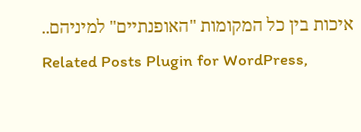איכות בין כל המקומות "האופנתיים" למיניהם..
Related Posts Plugin for WordPress,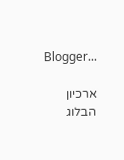Blogger...

ארכיון הבלוג